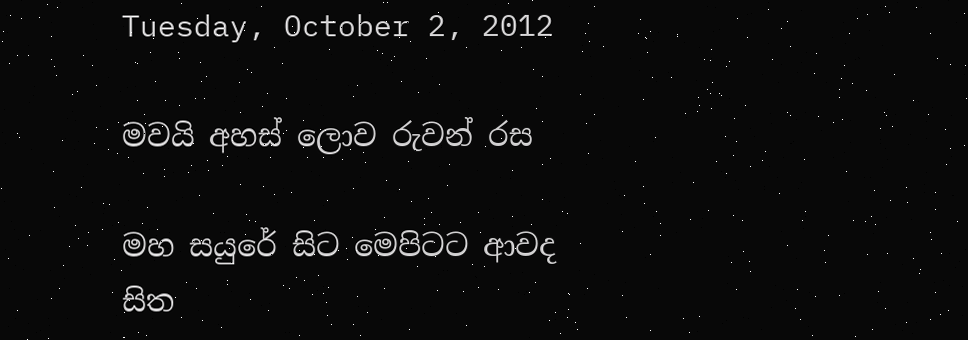Tuesday, October 2, 2012

මවයි අහස් ලොව රුවන් රස

මහ සයුරේ සිට මෙපිටට ආවද
සිත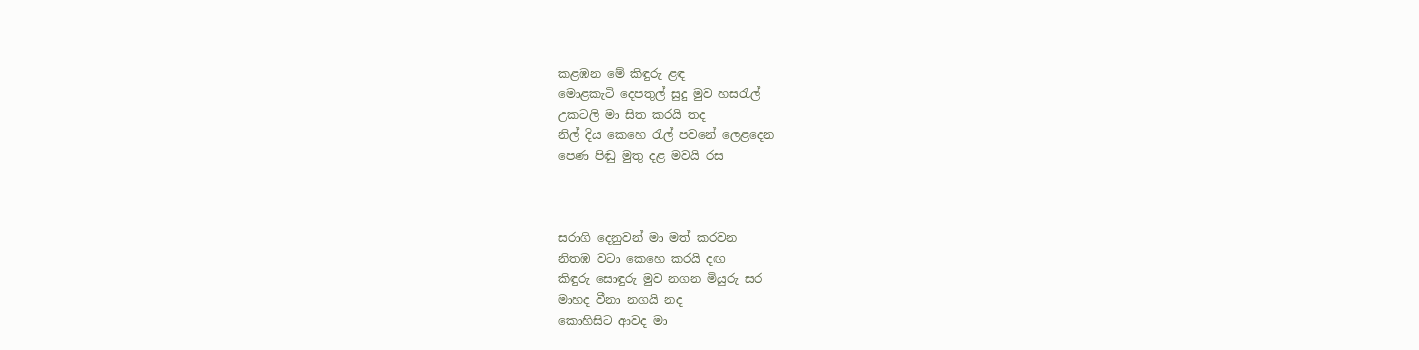කළඹන මේ කිඳුරු ළඳ
මොළකැටි දෙපතුල් සුදු මුව හස‍රැල්
උකටලි මා සිත කරයි තද
නිල් දිය කෙහෙ ‍රැල් පවනේ ලෙළදෙන
පෙණ පිඬු මුතු දළ මවයි රස



සරාගි දෙනුවන් මා මත් කරවන
නිතඹ වටා කෙහෙ කරයි දඟ
කිඳුරු සොඳුරු මුව නගන මියුරු සර
මාහද වීනා නගයි නද
කොහිසිට ආවද මා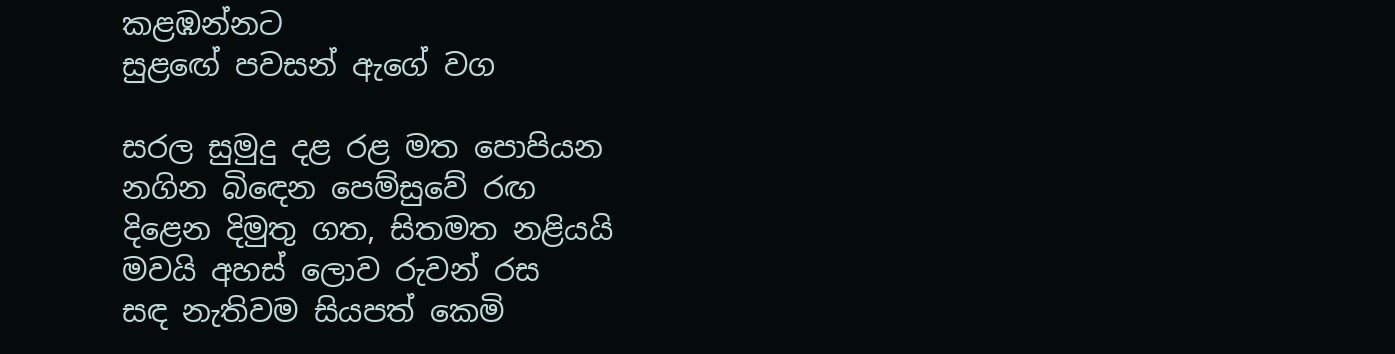කළඹන්නට
සුළඟේ පවසන් ඇගේ වග

සරල සුමුදු දළ රළ මත පොපියන
නගින බි‍ඳෙන පෙම්සුවේ රඟ
දිළෙන දිමුතු ගත, සිතමත නළියයි
මවයි අහස් ලොව රුවන් රස
සඳ නැතිවම සියපත් කෙමි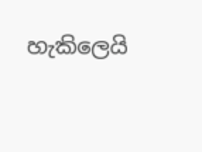හැකිලෙයි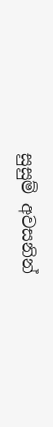සුසුම් අවසනින්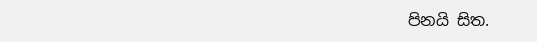පිනයි සිත.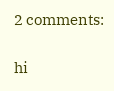2 comments:

hi